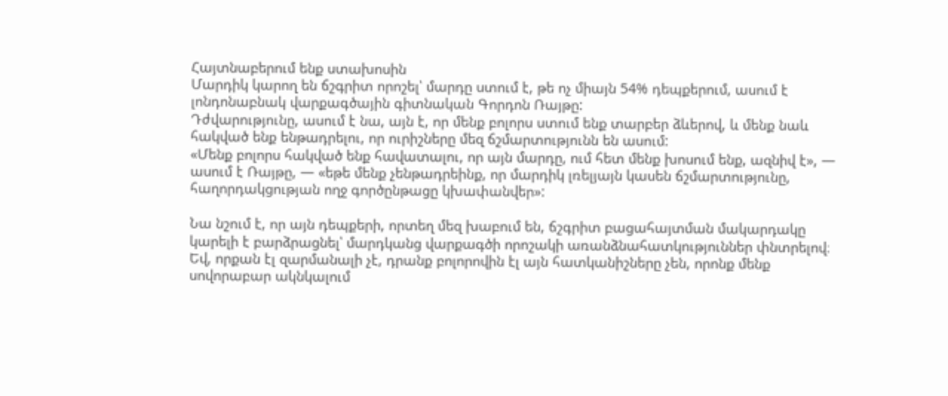Հայտնաբերում ենք ստախոսին
Մարդիկ կարող են ճշգրիտ որոշել՝ մարդը ստում է, թե ոչ միայն 54% դեպքերում, ասում է լոնդոնաբնակ վարքագծային գիտնական Գորդոն Ռայթը:
Դժվարությունը, ասում է նա, այն է, որ մենք բոլորս ստում ենք տարբեր ձևերով, և մենք նաև հակված ենք ենթադրելու, որ ուրիշները մեզ ճշմարտությունն են ասում:
«Մենք բոլորս հակված ենք հավատալու, որ այն մարդը, ում հետ մենք խոսում ենք, ազնիվ է», — ասում է Ռայթը, — «եթե մենք չենթադրեինք, որ մարդիկ լռելյայն կասեն ճշմարտությունը, հաղորդակցության ողջ գործընթացը կխափանվեր»:

Նա նշում է, որ այն դեպքերի, որտեղ մեզ խաբում են, ճշգրիտ բացահայտման մակարդակը կարելի է բարձրացնել՝ մարդկանց վարքագծի որոշակի առանձնահատկություններ փնտրելով։ Եվ, որքան էլ զարմանալի չէ, դրանք բոլորովին էլ այն հատկանիշները չեն, որոնք մենք սովորաբար ակնկալում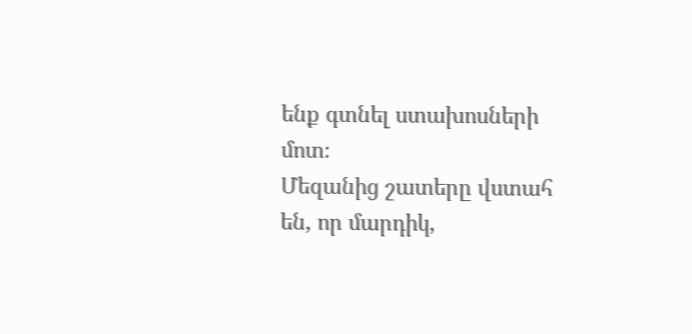ենք գտնել ստախոսների մոտ։
Մեզանից շատերը վստահ են, որ մարդիկ,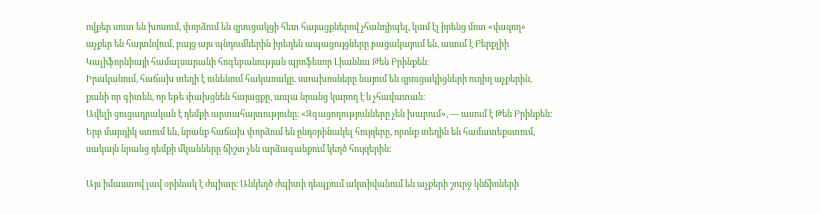ովքեր սուտ են խոսում, փորձում են զրուցակցի հետ հայացքներով չհանդիպել, կամ էլ իրենց մոտ «վազող» աչքեր են հայտնվում, բայց այս պնդումներին իրեղեն ապացույցները բացակայում են, ասում է Բերքլիի Կալիֆորնիայի համալսարանի հոգեբանության պրոֆեսոր Լիաննա Թեն Բրինքեն։
Իրականում, հաճախ տեղի է ունենում հակառակը. ստախոսները նայում են զրուցակիցների ուղիղ աչքերին, քանի որ գիտեն, որ եթե փախցնեն հայացքը, ապա նրանց կարող է և չհավատան։
Ավելի ցուցադրական է դեմքի արտահայտությունը։ «Զգացողությունները չեն խաբում», — ասում է Թեն Բրինքեն։ Երբ մարդիկ ստում են, նրանք հաճախ փորձում են ընդօրինակել հույզերը, որոնք տեղին են համատեքստում, սակայն նրանց դեմքի մկանները ճիշտ չեն արձագանքում կեղծ հույզերին:

Այս իմաստով լավ օրինակ է ժպիտը։ Անկեղծ ժպիտի դեպքում ակտիվանում են աչքերի շուրջ կնճիռների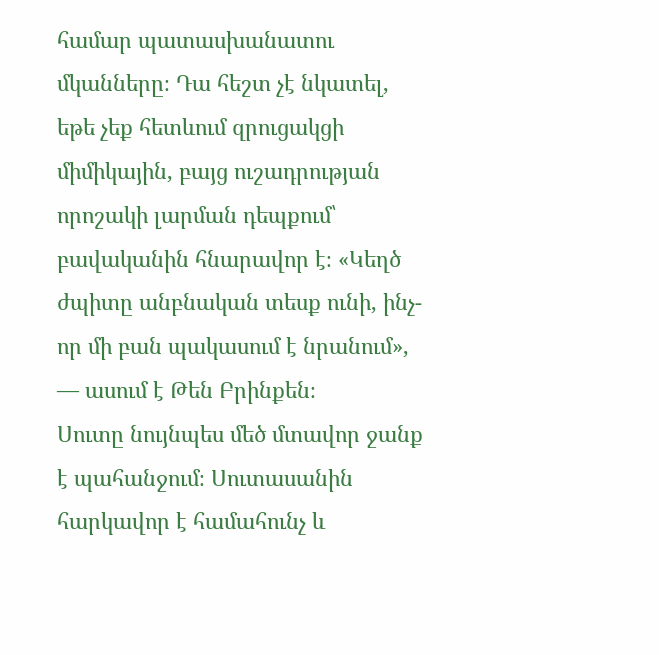համար պատասխանատու մկանները։ Դա հեշտ չէ նկատել, եթե չեք հետևում զրուցակցի միմիկային, բայց ուշադրության որոշակի լարման դեպքում՝ բավականին հնարավոր է։ «Կեղծ ժպիտը անբնական տեսք ունի, ինչ-որ մի բան պակասում է նրանում», — ասում է Թեն Բրինքեն։
Սուտը նույնպես մեծ մտավոր ջանք է պահանջում։ Սուտասանին հարկավոր է համահունչ և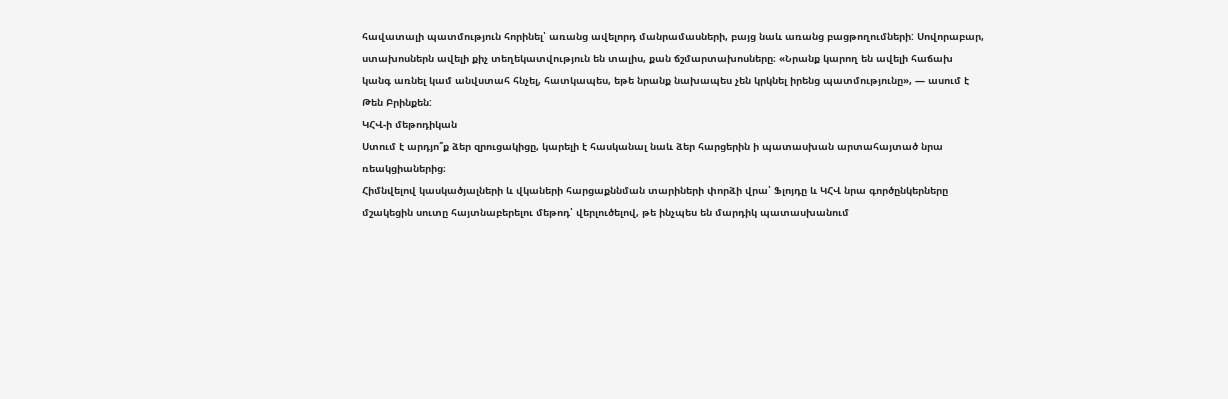հավատալի պատմություն հորինել՝ առանց ավելորդ մանրամասների, բայց նաև առանց բացթողումների: Սովորաբար, ստախոսներն ավելի քիչ տեղեկատվություն են տալիս, քան ճշմարտախոսները։ «Նրանք կարող են ավելի հաճախ կանգ առնել կամ անվստահ հնչել, հատկապես, եթե նրանք նախապես չեն կրկնել իրենց պատմությունը», — ասում է Թեն Բրինքեն:
ԿՀՎ-ի մեթոդիկան
Ստում է արդյո՞ք ձեր զրուցակիցը, կարելի է հասկանալ նաև ձեր հարցերին ի պատասխան արտահայտած նրա ռեակցիաներից։
Հիմնվելով կասկածյալների և վկաների հարցաքննման տարիների փորձի վրա՝ Ֆլոյդը և ԿՀՎ նրա գործընկերները մշակեցին սուտը հայտնաբերելու մեթոդ՝ վերլուծելով, թե ինչպես են մարդիկ պատասխանում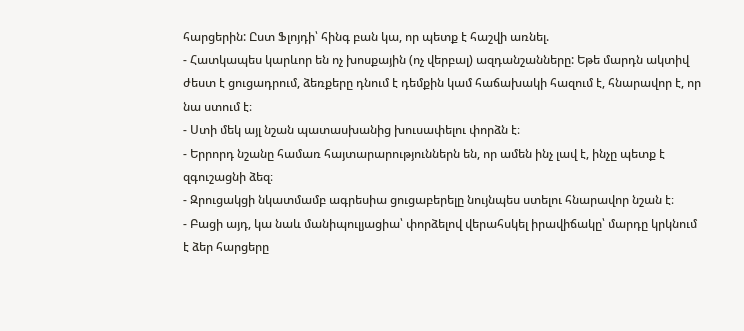հարցերին: Ըստ Ֆլոյդի՝ հինգ բան կա, որ պետք է հաշվի առնել.
- Հատկապես կարևոր են ոչ խոսքային (ոչ վերբալ) ազդանշանները: Եթե մարդն ակտիվ ժեստ է ցուցադրում, ձեռքերը դնում է դեմքին կամ հաճախակի հազում է, հնարավոր է, որ նա ստում է։
- Ստի մեկ այլ նշան պատասխանից խուսափելու փորձն է։
- Երրորդ նշանը համառ հայտարարություններն են, որ ամեն ինչ լավ է, ինչը պետք է զգուշացնի ձեզ։
- Զրուցակցի նկատմամբ ագրեսիա ցուցաբերելը նույնպես ստելու հնարավոր նշան է։
- Բացի այդ, կա նաև մանիպուլյացիա՝ փորձելով վերահսկել իրավիճակը՝ մարդը կրկնում է ձեր հարցերը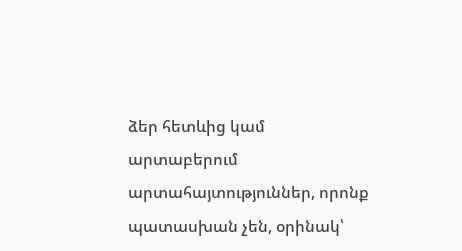ձեր հետևից կամ արտաբերում արտահայտություններ, որոնք պատասխան չեն, օրինակ՝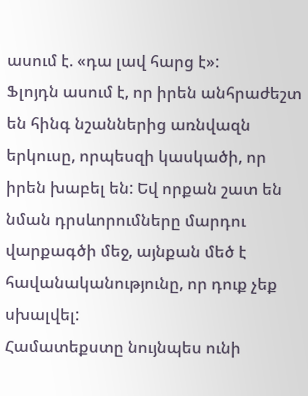ասում է. «դա լավ հարց է»:
Ֆլոյդն ասում է, որ իրեն անհրաժեշտ են հինգ նշաններից առնվազն երկուսը, որպեսզի կասկածի, որ իրեն խաբել են: Եվ որքան շատ են նման դրսևորումները մարդու վարքագծի մեջ, այնքան մեծ է հավանականությունը, որ դուք չեք սխալվել:
Համատեքստը նույնպես ունի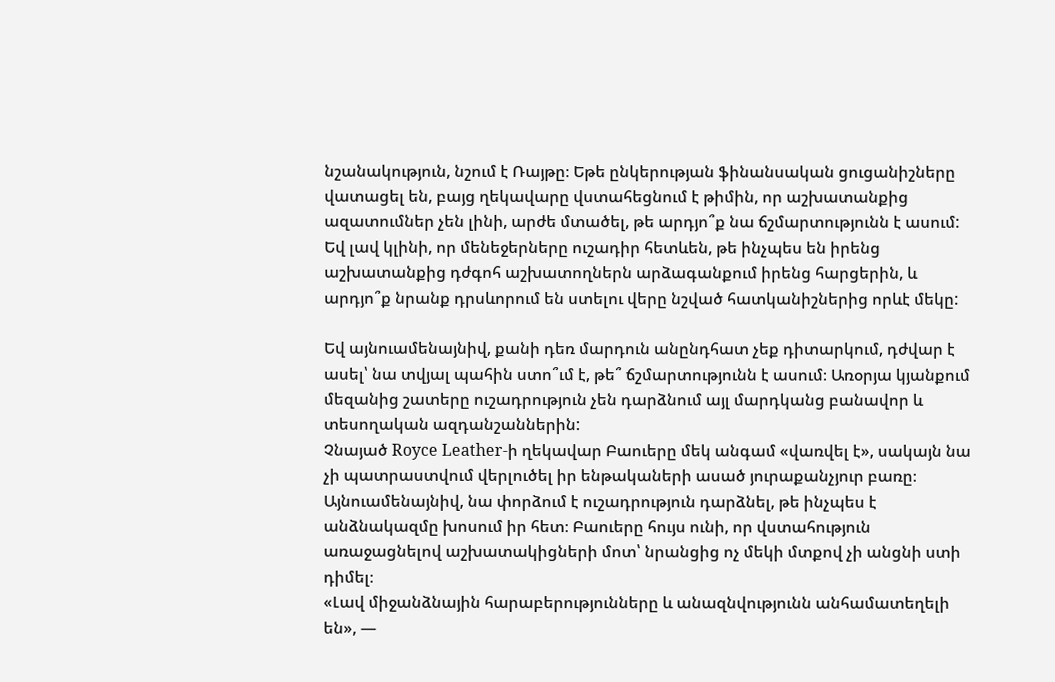նշանակություն, նշում է Ռայթը։ Եթե ընկերության ֆինանսական ցուցանիշները վատացել են, բայց ղեկավարը վստահեցնում է թիմին, որ աշխատանքից ազատումներ չեն լինի, արժե մտածել, թե արդյո՞ք նա ճշմարտությունն է ասում: Եվ լավ կլինի, որ մենեջերները ուշադիր հետևեն, թե ինչպես են իրենց աշխատանքից դժգոհ աշխատողներն արձագանքում իրենց հարցերին, և արդյո՞ք նրանք դրսևորում են ստելու վերը նշված հատկանիշներից որևէ մեկը:

Եվ այնուամենայնիվ, քանի դեռ մարդուն անընդհատ չեք դիտարկում, դժվար է ասել՝ նա տվյալ պահին ստո՞ւմ է, թե՞ ճշմարտությունն է ասում։ Առօրյա կյանքում մեզանից շատերը ուշադրություն չեն դարձնում այլ մարդկանց բանավոր և տեսողական ազդանշաններին:
Չնայած Royce Leather-ի ղեկավար Բաուերը մեկ անգամ «վառվել է», սակայն նա չի պատրաստվում վերլուծել իր ենթակաների ասած յուրաքանչյուր բառը։ Այնուամենայնիվ, նա փորձում է ուշադրություն դարձնել, թե ինչպես է անձնակազմը խոսում իր հետ։ Բաուերը հույս ունի, որ վստահություն առաջացնելով աշխատակիցների մոտ՝ նրանցից ոչ մեկի մտքով չի անցնի ստի դիմել։
«Լավ միջանձնային հարաբերությունները և անազնվությունն անհամատեղելի են», —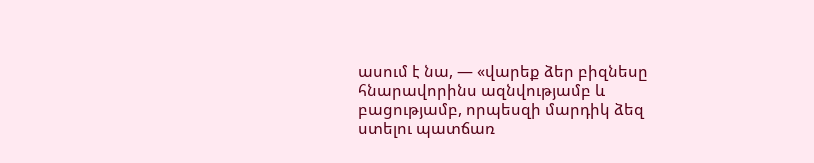ասում է նա, — «վարեք ձեր բիզնեսը հնարավորինս ազնվությամբ և բացությամբ, որպեսզի մարդիկ ձեզ ստելու պատճառ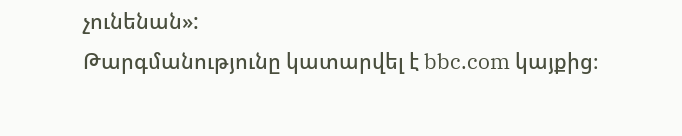չունենան»:
Թարգմանությունը կատարվել է bbc.com կայքից։